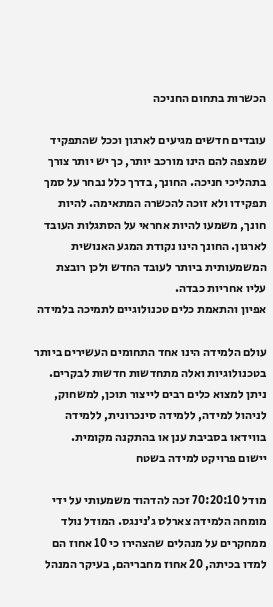הכשרות בתחום החניכה

עובדים חדשים מגיעים לארגון וככל שהתפקיד שמצפה להם הינו מורכב יותר, כך יש יותר צורך בתהליכי חניכה. החונך, בדרך כלל נבחר על סמך תפקידו ולא זוכה להכשרה המתאימה. להיות חונך, משמעו להיות אחראי על הסתגלות העובד לארגון. החונך הינו נקודת המגע האנושית המשמעותית ביותר לעובד החדש ולכן רובצת עליו אחריות כבדה.
אפיון והתאמת כלים טכנולוגיים לתמיכה בלמידה

עולם הלמידה הינו אחד התחומים העשירים ביותר בטכנולוגיות ואלה מתחדשות חדשות לבקרים. ניתן למצוא כלים רבים לייצור תוכן, למשחוק, לניהול למידה, ללמידה סינכרונית, ללמידה בווידאו בסביבת ענן או בהתקנה מקומית.
יישום פרויקט למידה בשטח

מודל 70:20:10 זכה להדהוד משמעותי על ידי מומחה הלמידה צארלס ג’נינגס. המודל נולד ממחקרים על מנהלים שהצהירו כי 10 אחוז הם למדו בכיתה, 20 אחוז מחבריהם, בעיקר המנהל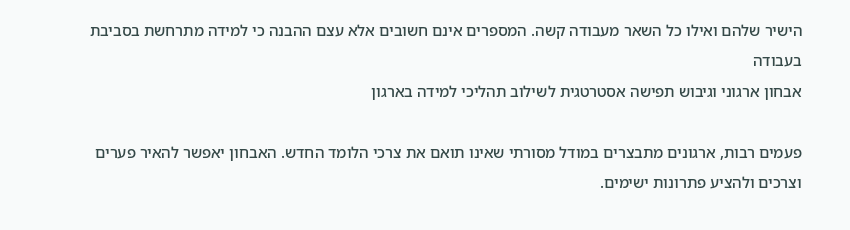הישיר שלהם ואילו כל השאר מעבודה קשה. המספרים אינם חשובים אלא עצם ההבנה כי למידה מתרחשת בסביבת בעבודה
אבחון ארגוני וגיבוש תפישה אסטרטגית לשילוב תהליכי למידה בארגון

פעמים רבות, ארגונים מתבצרים במודל מסורתי שאינו תואם את צרכי הלומד החדש. האבחון יאפשר להאיר פערים וצרכים ולהציע פתרונות ישימים.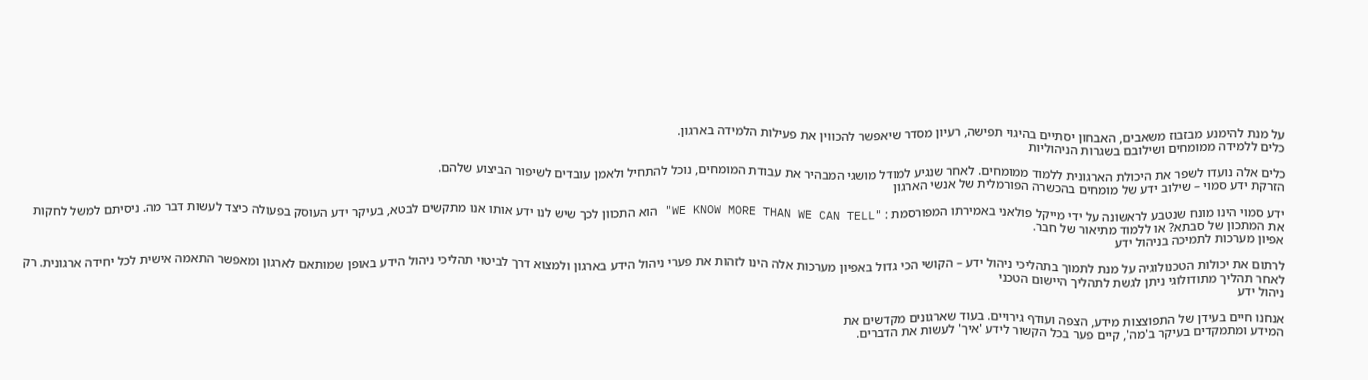על מנת להימנע מבזבוז משאבים, האבחון יסתיים בהיגוי תפישה, רעיון מסדר שיאפשר להכווין את פעילות הלמידה בארגון.
כלים ללמידה ממומחים ושילובם בשגרות הניהוליות

כלים אלה נועדו לשפר את היכולת הארגונית ללמוד ממומחים. לאחר שנגיע למודל מושגי המבהיר את עבודת המומחים, נוכל להתחיל ולאמן עובדים לשיפור הביצוע שלהם.
הזרקת ידע סמוי – שילוב ידע של מומחים בהכשרה הפורמלית של אנשי הארגון

ידע סמוי הינו מונח שנטבע לראשונה על ידי מייקל פולאני באמירתו המפורסמת : "WE KNOW MORE THAN WE CAN TELL" הוא התכוון לכך שיש לנו ידע אותו אנו מתקשים לבטא, בעיקר ידע העוסק בפעולה כיצד לעשות דבר מה. ניסיתם למשל לחקות את המתכון של סבתא? או ללמוד מתיאור של חבר.
אפיון מערכות לתמיכה בניהול ידע

לרתום את יכולות הטכנולוגיה על מנת לתמוך בתהליכי ניהול ידע – הקושי הכי גדול באפיון מערכות אלה הינו לזהות את פערי ניהול הידע בארגון ולמצוא דרך לביטוי תהליכי ניהול הידע באופן שמותאם לארגון ומאפשר התאמה אישית לכל יחידה ארגונית. רק לאחר תהליך מתודולוגי ניתן לגשת לתהליך היישום הטכני
ניהול ידע

אנחנו חיים בעידן של התפוצצות מידע, הצפה ועודף גירויים. בעוד שארגונים מקדשים את
המידע ומתמקדים בעיקר ב'מה', קיים פער בכל הקשור לידע 'איך' לעשות את הדברים.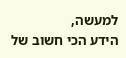למעשה,
הידע הכי חשוב של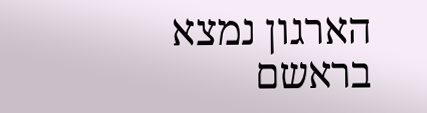הארגון נמצא בראשם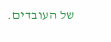של העובדים.